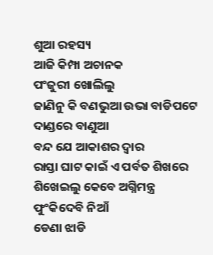ଶୁଆ ରହସ୍ୟ
ଆଜି କିମ୍ପା ଅଚାନକ
ପଂଜୁରୀ ଖୋଲିଲୁ
ଜାଣିନୁ କି ବଣଭୁଆ ଉଭା ବାଡିପଟେ
ଦାଣ୍ଡରେ ବାଣୁଆ
ବନ୍ଦ ଯେ ଆକାଶର ଦ୍ୱାର
ରାସ୍ତା ଘାଟ କାଇଁ ଏ ପର୍ବତ ଶିଖରେ
ଶିଖେଇଲୁ କେବେ ଅଗ୍ନିମନ୍ତ୍ର
ଫୁଂକିଦେବି ନିଆଁ
ଡେଣା ଝାଡି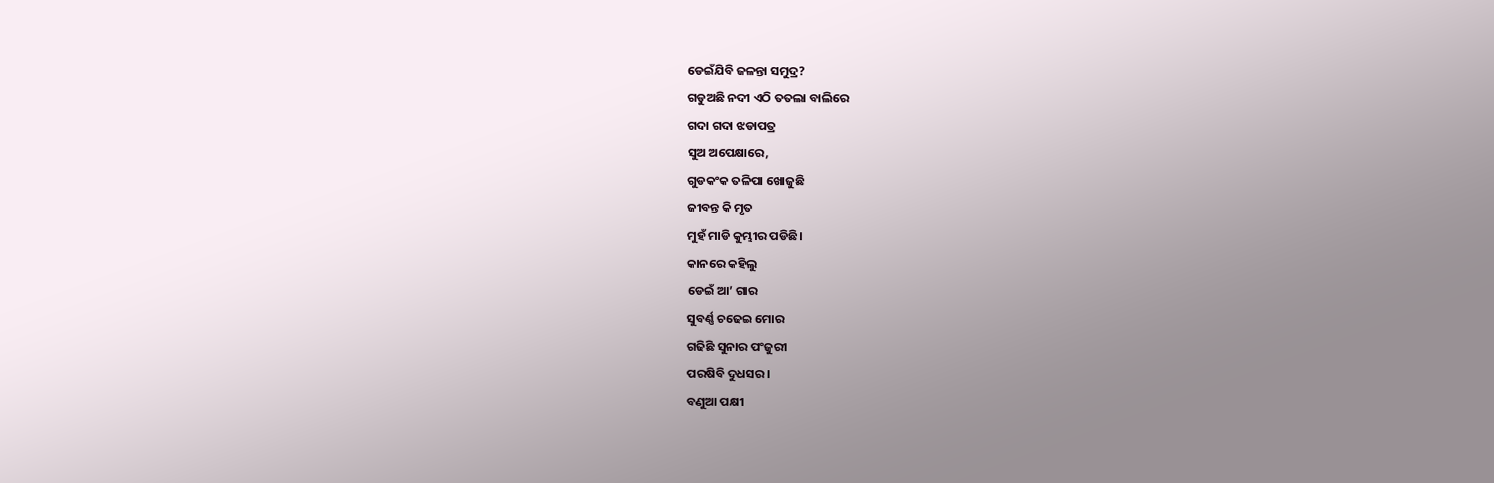ଡେଇଁଯିବି ଜଳନ୍ତା ସମୁଦ୍ର?
ଗଡୁଅଛି ନଦୀ ଏଠି ତତଲା ବାଲିରେ
ଗଦା ଗଦା ଝଡାପତ୍ର
ସୁଅ ଅପେକ୍ଷାରେ,
ଗୁଡକଂକ ତଳିପା ଖୋଜୁଛି
ଜୀବନ୍ତ କି ମୃତ
ମୁହଁ ମାଡି କୁମ୍ଭୀର ପଡିଛି।
କାନରେ କହିଲୁ
ଡେଇଁ ଆ’ ଗାର
ସୁବର୍ଣ୍ଣ ଚଢେଇ ମୋର
ଗଢିଛି ସୁନାର ପଂଜୁରୀ
ପରଷିବି ଦୁଧସର।
ବଣୁଆ ପକ୍ଷୀ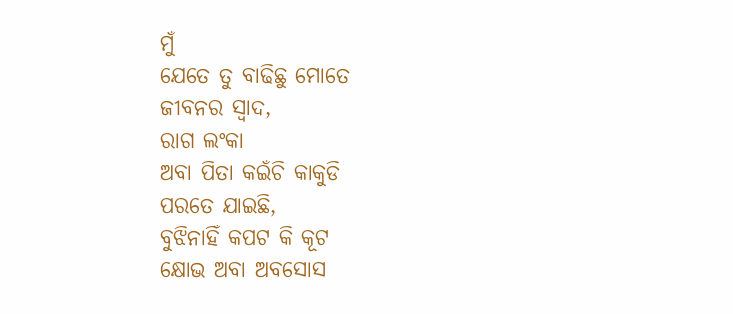ମୁଁ
ଯେତେ ତୁ ବାଢିଛୁ ମୋତେ
ଜୀବନର ସ୍ୱାଦ,
ରାଗ ଲଂକା
ଅବା ପିତା କଇଁଚି କାକୁଡି
ପରତେ ଯାଇଛି,
ବୁଝିନାହିଁ କପଟ କି କୂଟ
କ୍ଷୋଭ ଅବା ଅବସୋସ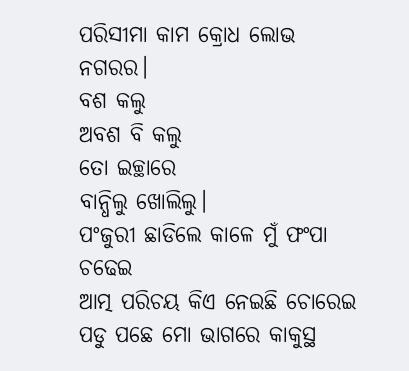ପରିସୀମା କାମ କ୍ରୋଧ ଲୋଭ ନଗରର।
ବଶ କଲୁ
ଅବଶ ବି କଲୁ
ତୋ ଇଚ୍ଛାରେ
ବାନ୍ଧିଲୁ ଖୋଲିଲୁ।
ପଂଜୁରୀ ଛାଡିଲେ କାଳେ ମୁଁ ଫଂପା ଚଢେଇ
ଆତ୍ମ ପରିଚୟ କିଏ ନେଇଛି ଚୋରେଇ
ପଡୁ ପଛେ ମୋ ଭାଗରେ କାକୁସ୍ଥ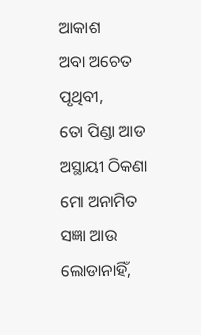ଆକାଶ
ଅବା ଅଚେତ ପୃଥିବୀ,
ତୋ ପିଣ୍ଡା ଆଡ ଅସ୍ଥାୟୀ ଠିକଣା
ମୋ ଅନାମିତ ସଜ୍ଞା ଆଉ ଲୋଡାନାହିଁ,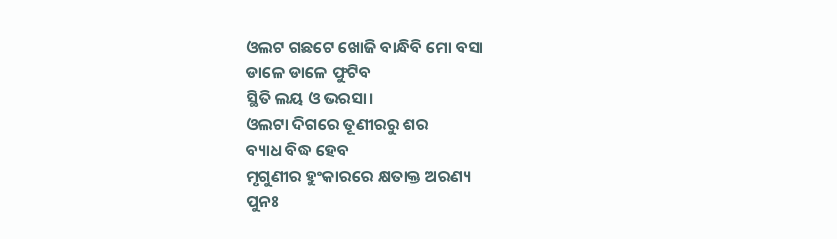ଓଲଟ ଗଛଟେ ଖୋଜି ବାନ୍ଧିବି ମୋ ବସା
ଡାଳେ ଡାଳେ ଫୁଟିବ
ସ୍ଥିତି ଲୟ ଓ ଭରସା।
ଓଲଟା ଦିଗରେ ତୂଣୀରରୁ ଶର
ବ୍ୟାଧ ବିଦ୍ଧ ହେବ
ମୃଗୁଣୀର ହୁଂକାରରେ କ୍ଷତାକ୍ତ ଅରଣ୍ୟ
ପୁନଃ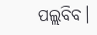ପଲ୍ଲବିବ।